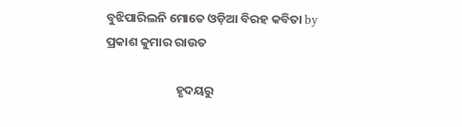ବୁଝିପାରିଲନି ମୋତେ ଓଡ଼ିଆ ବିରହ କବିତା by ପ୍ରକାଶ କୁମାର ରାଉତ

                         ହୃଦୟରୁ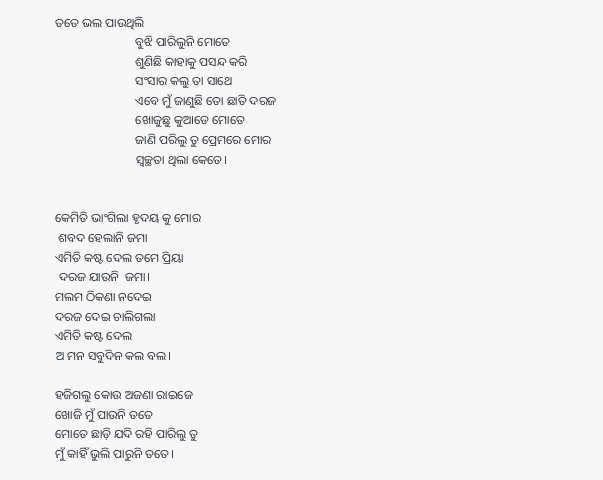ତତେ ଭଲ ପାଉଥିଲି
                          ବୁଝି ପାରିଲୁନି ମୋତେ
                          ଶୁଣିଛି କାହାକୁ ପସନ୍ଦ କରି
                          ସଂସାର କଲୁ ତା ସାଥେ
                          ଏବେ ମୁଁ ଜାଣୁଛି ତୋ ଛାତି ଦରଜ
                          ଖୋଜୁଛୁ କୁଆଡେ ମୋତେ
                          ଜାଣି ପରିଲୁ ତୁ ପ୍ରେମରେ ମୋର
                          ସ୍ୱଚ୍ଛତା ଥିଲା କେତେ।


କେମିତି ଭାଂଗିଲା ହୃଦୟ କୁ ମୋର
 ଶବଦ ହେଲାନି ଜମା
ଏମିତି କଷ୍ଟ ଦେଲ ତମେ ପ୍ରିୟା
 ଦରଜ ଯାଉନି  ଜମା।
ମଲମ ଠିକଣା ନଦେଇ
ଦରଜ ଦେଇ ଚାଲିଗଲା
ଏମିତି କଷ୍ଟ ଦେଲ
ଅ ମନ ସବୁଦିନ କଲ ବଲ।

ହଜିଗଲୁ କୋଉ ଅଜଣା ରାଇଜେ
ଖୋଜି ମୁଁ ପାଉନି ତତେ
ମୋତେ ଛାଡ଼ି ଯଦି ରହି ପାରିଲୁ ତୁ
ମୁଁ କାହିଁ ଭୁଲି ପାରୁନି ତତେ।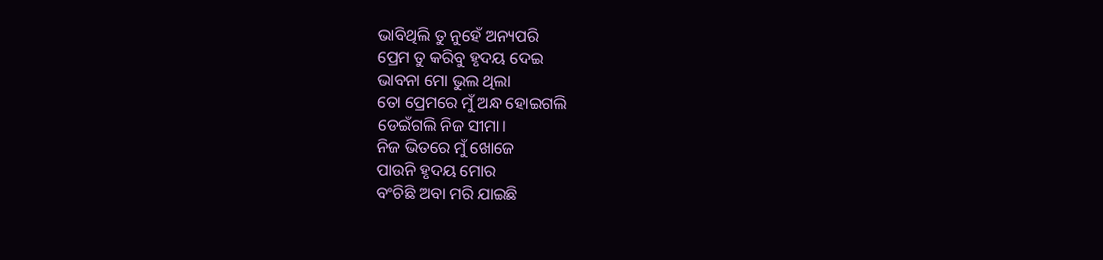ଭାବିଥିଲି ତୁ ନୁହେଁ ଅନ୍ୟପରି
ପ୍ରେମ ତୁ କରିବୁ ହୃଦୟ ଦେଇ
ଭାବନା ମୋ ଭୁଲ ଥିଲା
ତୋ ପ୍ରେମରେ ମୁଁ ଅନ୍ଧ ହୋଇଗଲି
ଡେଇଁଗଲି ନିଜ ସୀମା।
ନିଜ ଭିତରେ ମୁଁ ଖୋଜେ
ପାଉନି ହୃଦୟ ମୋର
ବଂଚିଛି ଅବା ମରି ଯାଇଛି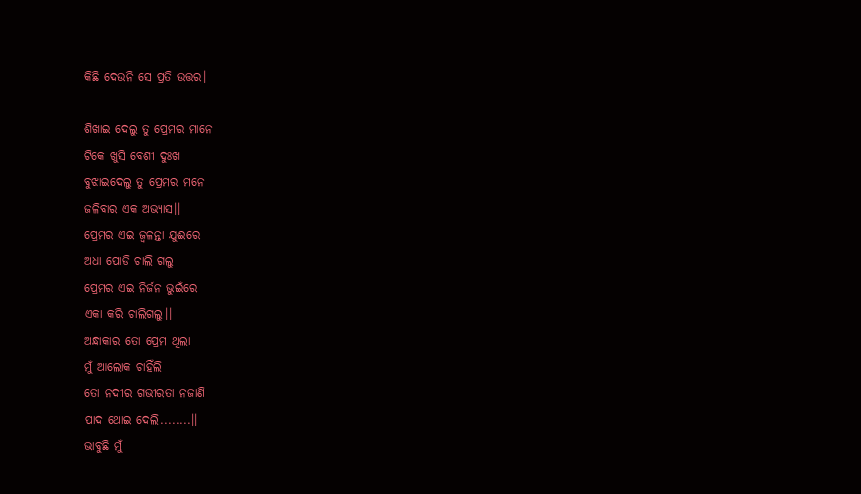କିଛି ଦେଉନି ସେ ପ୍ରତି ଉତ୍ତର।

ଶିଖାଇ ଦେଲୁ ତୁ ପ୍ରେମର ମାନେ
ଟିକେ ଖୁସି ବେଶୀ ଦୁଃଖ
ବୁଝାଇଦେଲୁ ତୁ ପ୍ରେମର ମନେ
ଜଳିବାର ଏକ ଅଭ୍ୟାସ।।
ପ୍ରେମର ଏଇ ଜ୍ବଳନ୍ତା ଯୁଈରେ
ଅଧା ପୋଡି ଚାଲି ଗଲୁ
ପ୍ରେମର ଏଇ ନିର୍ଜନ ଭୁଇଁରେ
ଏକା କରି ଚାଲିଗଲୁ।।
ଅନ୍ଧାକାର ତୋ ପ୍ରେମ ଥିଲା
ମୁଁ ଆଲୋକ ଚାହିଁଲି
ତୋ ନଦୀର ଗଭୀରତା ନଜାଣି
ପାଦ ଥୋଇ ଦେଲି........।।
ଭାବୁଛି ମୁଁ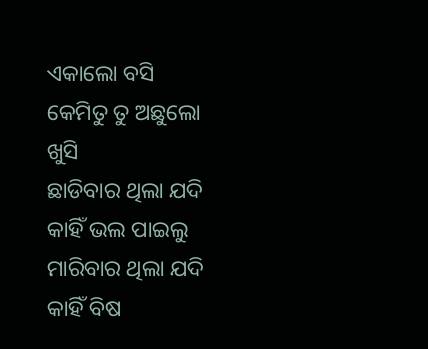ଏକାଲୋ ବସି
କେମିତୁ ତୁ ଅଛୁଲୋ ଖୁସି
ଛାଡିବାର ଥିଲା ଯଦି
କାହିଁ ଭଲ ପାଇଲୁ
ମାରିବାର ଥିଲା ଯଦି
କାହିଁ ବିଷ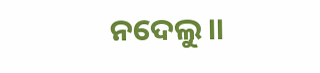ନଦେଲୁ।।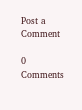Post a Comment

0 Comments